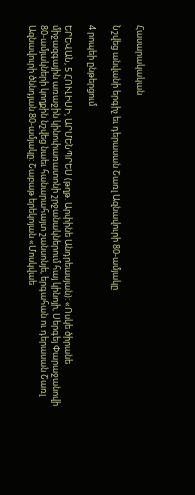Հասարակական

Նշվեց անվանի երգիչ եւ դերասան Շառլ Ազնավուրի 80-ամյակը

4 րոպեի ընթերցում

ԵՐԵՎԱՆ, 5 ՀՈՒԼԻՍԻ, ԱՐՄԵՆՊՐԵՍ (թղթ. Արփինե Անդրեասյան): «Ոսկե ծիրանե միջազգային առաջին կինոփառատոնի շրջանակներում հայ կինոյի, Սերգեյ Փարաջանովի 80-ամյակների կողքին նշվեց նաեւ հանարահայտ շանսոնյե, երգահան ու դերասան Շառլ Ազնավուրի ծննդյան 80-ամյակը: Շաբաթ երեկոյան «Մոսկվաե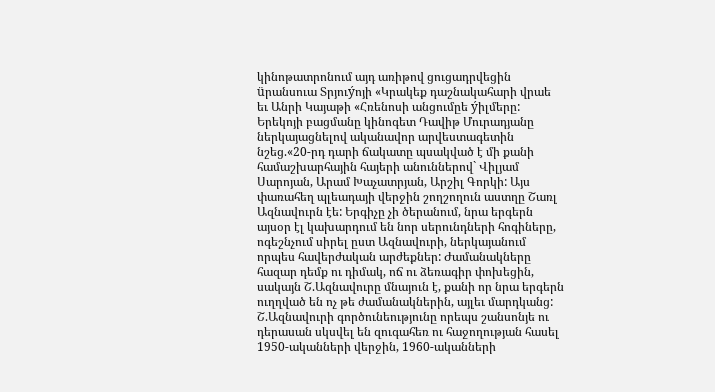կինոթատրոնում այդ առիթով ցուցադրվեցին üրանսուա Տրյուýոյի «Կրակեք դաշնակահարի վրաե եւ Անրի Կայաթի «Հռենոսի անցումըե ýիլմերը: Երեկոյի բացմանը կինոգետ Դավիթ Մուրադյանը ներկայացնելով ականավոր արվեստագետին նշեց.«20-րդ դարի ճակատը պսակված է մի քանի համաշխարհային հայերի անուններով` Վիլյամ Սարոյան, Արամ Խաչատրյան, Արշիլ Գորկի: Այս փառահեղ պլեադայի վերջին շողշողուն աստղը Շառլ Ազնավուրն էե: Երգիչը չի ծերանում, նրա երգերն այսօր էլ կախարդում են նոր սերունդների հոգիները, ոգեշնչում սիրել ըստ Ազնավուրի, ներկայանում որպես հավերժական արժեքներ: Ժամանակները հազար դեմք ու դիմակ, ոճ ու ձեռագիր փոխեցին, սակայն Շ.Ազնավուրը մնայուն է, քանի որ նրա երգերն ուղղված են ոչ թե ժամանակներին, այլեւ մարդկանց: Շ.Ազնավուրի գործունեությունը որեպս շանսոնյե ու դերասան սկսվել են զուգահեռ ու հաջողության հասել 1950-ականների վերջին, 1960-ականների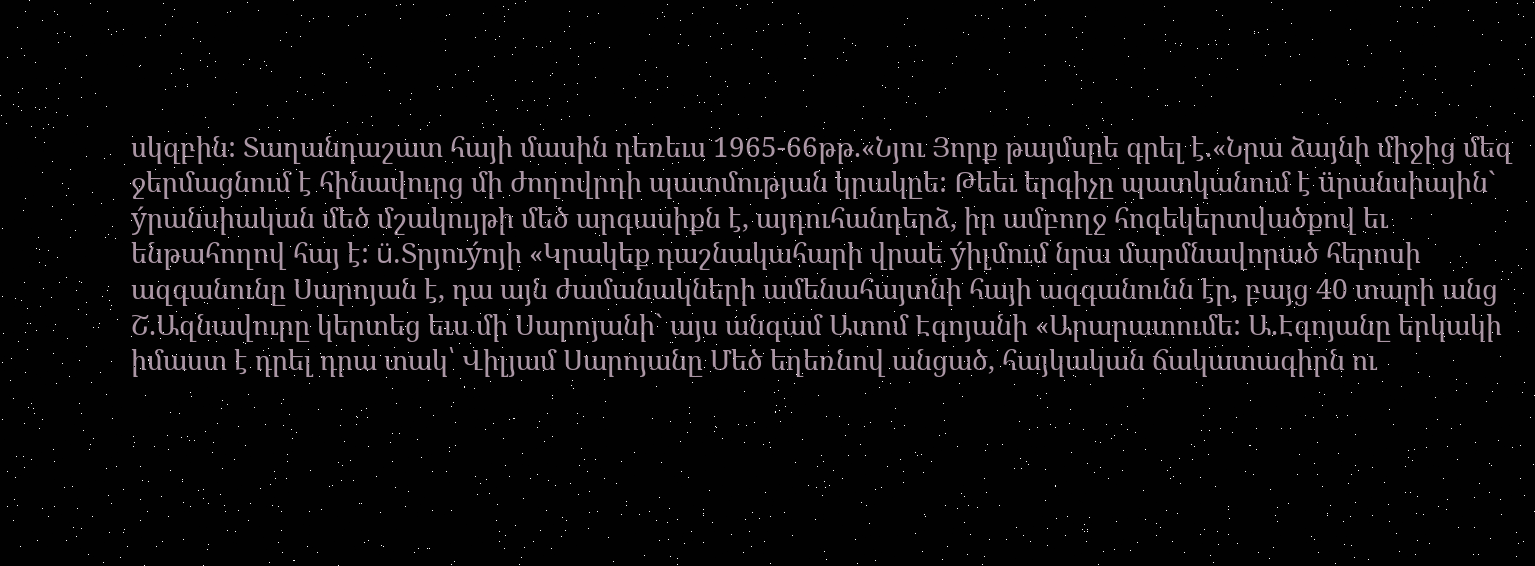սկզբին: Տաղանդաշատ հայի մասին դեռեւս 1965-66թթ.«Նյու Յորք թայմսըե գրել է.«Նրա ձայնի միջից մեզ ջերմացնում է հինավուրց մի ժողովրդի պատմության կրակըե: Թեեւ երգիչը պատկանում է üրանսիային` ýրանսիական մեծ մշակույթի մեծ արգասիքն է, այդուհանդերձ, իր ամբողջ հոգեկերտվածքով եւ ենթահողով հայ է: ü.Տրյուýոյի «Կրակեք դաշնակահարի վրաե ýիլմում նրա մարմնավորած հերոսի ազգանունը Սարոյան է, դա այն ժամանակների ամենահայտնի հայի ազգանունն էր, բայց 40 տարի անց Շ.Ազնավուրը կերտեց եւս մի Սարոյանի` այս անգամ Ատոմ Էգոյանի «Արարատումե: Ա.Էգոյանը երկակի իմաստ է դրել դրա տակ՝ Վիլյամ Սարոյանը Մեծ եղեռնով անցած, հայկական ճակատագիրն ու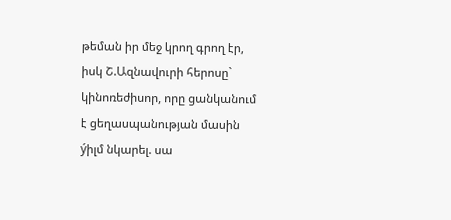թեման իր մեջ կրող գրող էր, իսկ Շ.Ազնավուրի հերոսը` կինոռեժիսոր, որը ցանկանում է ցեղասպանության մասին ýիլմ նկարել. սա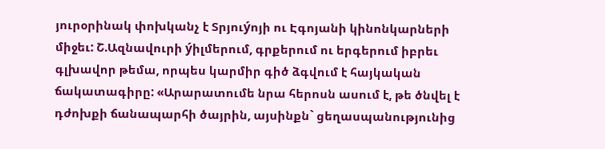յուրօրինակ փոխկանչ է Տրյուýոյի ու Էգոյանի կինոնկարների միջեւ: Շ.Ազնավուրի ýիլմերում, գրքերում ու երգերում իբրեւ գլխավոր թեմա, որպես կարմիր գիծ ձգվում է հայկական ճակատագիրը: «Արարատումե նրա հերոսն ասում է, թե ծնվել է դժոխքի ճանապարհի ծայրին, այսինքն` ցեղասպանությունից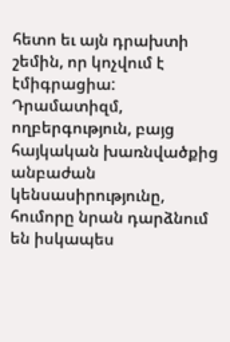հետո եւ այն դրախտի շեմին, որ կոչվում է էմիգրացիա: Դրամատիզմ, ողբերգություն, բայց հայկական խառնվածքից անբաժան կենսասիրությունը, հումորը նրան դարձնում են իսկապես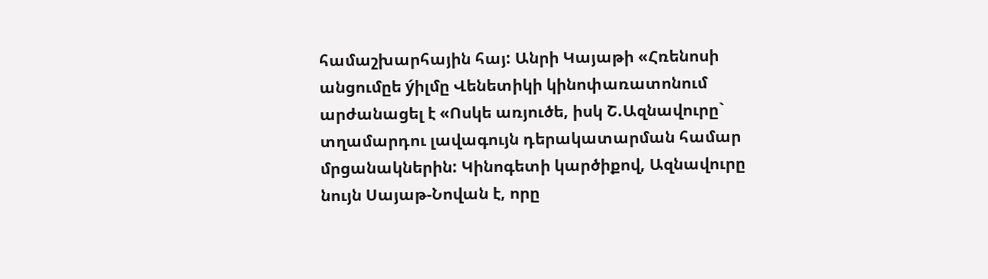համաշխարհային հայ: Անրի Կայաթի «Հռենոսի անցումըե ýիլմը Վենետիկի կինոփառատոնում արժանացել է «Ոսկե առյուծե, իսկ Շ.Ազնավուրը` տղամարդու լավագույն դերակատարման համար մրցանակներին: Կինոգետի կարծիքով, Ազնավուրը նույն Սայաթ-Նովան է, որը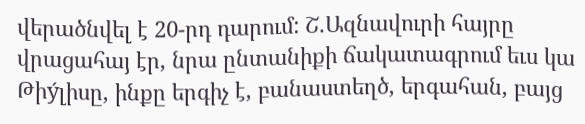վերածնվել է 20-րդ դարում: Շ.Ազնավուրի հայրը վրացահայ էր, նրա ընտանիքի ճակատագրում եւս կա Թիýլիսը, ինքը երգիչ է, բանաստեղծ, երգահան, բայց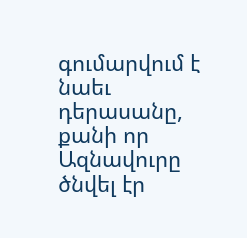գումարվում է նաեւ դերասանը, քանի որ Ազնավուրը ծնվել էր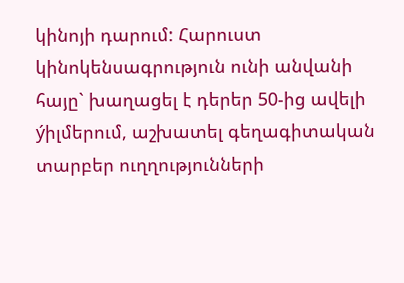կինոյի դարում: Հարուստ կինոկենսագրություն ունի անվանի հայը` խաղացել է դերեր 50-ից ավելի ýիլմերում, աշխատել գեղագիտական տարբեր ուղղությունների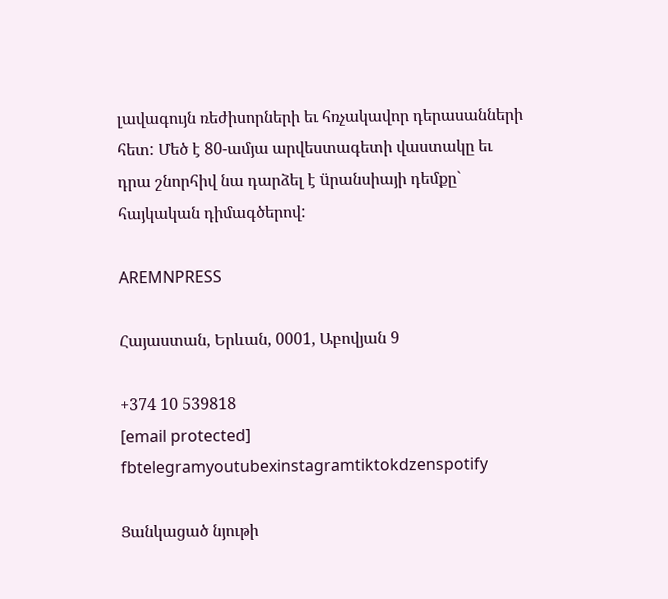լավագույն ռեժիսորների եւ հռչակավոր դերասանների հետ: Մեծ է 80-ամյա արվեստագետի վաստակը եւ դրա շնորհիվ նա դարձել է üրանսիայի դեմքը` հայկական դիմագծերով:

AREMNPRESS

Հայաստան, Երևան, 0001, Աբովյան 9

+374 10 539818
[email protected]
fbtelegramyoutubexinstagramtiktokdzenspotify

Ցանկացած նյութի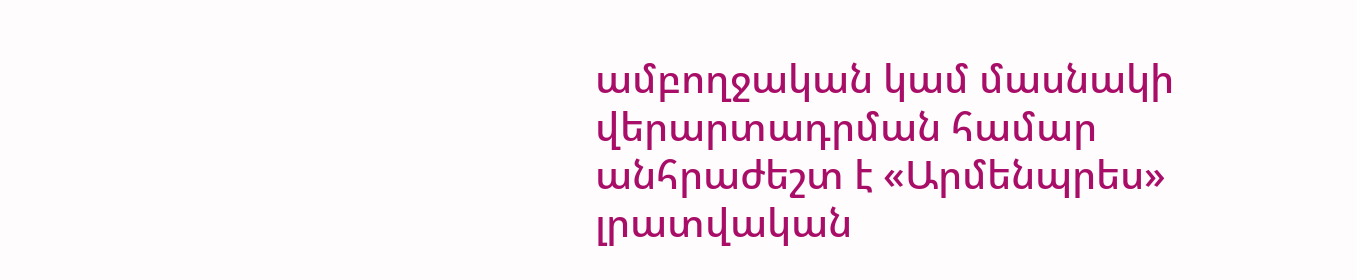ամբողջական կամ մասնակի վերարտադրման համար անհրաժեշտ է «Արմենպրես» լրատվական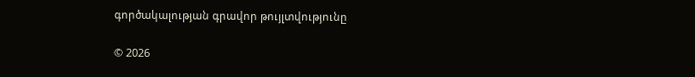գործակալության գրավոր թույլտվությունը

© 2026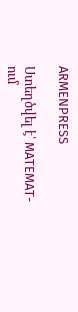ARMENPRESS

Ստեղծվել է՝ MATEMAT-ում